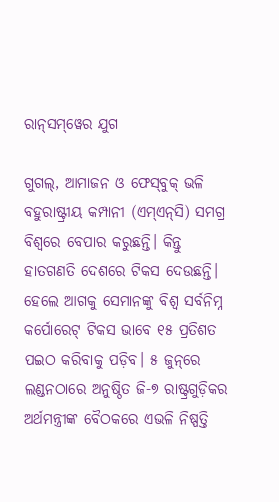ରାନ୍‌ସମ୍‌ୱେର ଯୁଗ

ଗୁଗଲ୍‌, ଆମାଜନ ଓ ଫେସ୍‌ବୁକ୍‌ ଭଳି ବହୁରାଷ୍ଟ୍ରୀୟ କମ୍ପାନୀ (ଏମ୍‌ଏନ୍‌ସି) ସମଗ୍ର ବିଶ୍ୱରେ ବେପାର କରୁଛନ୍ତି। କିନ୍ତୁ ହାତଗଣତି ଦେଶରେ ଟିକସ ଦେଉଛନ୍ତି। ହେଲେ ଆଗକୁ ସେମାନଙ୍କୁ ବିଶ୍ୱ ସର୍ବନିମ୍ନ କର୍ପୋରେଟ୍‌ ଟିକସ ଭାବେ ୧୫ ପ୍ରତିଶତ ପଇଠ କରିବାକୁ ପଡ଼ିବ। ୫ ଜୁନ୍‌ରେ ଲଣ୍ଡନଠାରେ ଅନୁଷ୍ଠିତ ଜି-୭ ରାଷ୍ଟ୍ରଗୁଡ଼ିକର ଅର୍ଥମନ୍ତ୍ରୀଙ୍କ ବୈଠକରେ ଏଭଳି ନିଷ୍ପତ୍ତି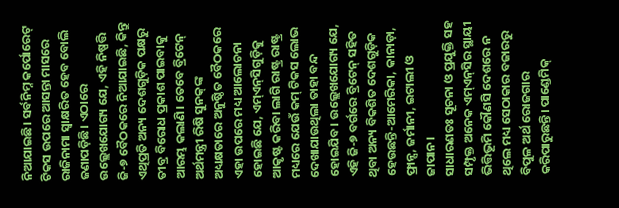ନିଆଯାଇଛି। ସର୍ବନିମ୍ନ କର୍ପୋରେଟ୍‌ ଟିକସ ଉପରେ ଆସନ୍ତା ମାସରେ ରାଜିନାମା ସ୍ବାକ୍ଷରିତ ହେବ ବୋଲି ଜଣାପଡ଼ିଛି। ଏଠାରେ ଉଲ୍ଲେଖଯୋଗ୍ୟ ଯେ, ଏହି ନିଷ୍ପତ୍ତି ଜି-୭ ବୈଠକରେ ନିଆଯାଇଛି, କିନ୍ତୁ ଏଥିପ୍ରତି ଅନ୍ୟ ଦେଶଗୁଡ଼ିକ ପକ୍ଷରୁ ତୀବ୍ର ବିରୋଧ ପ୍ରକାଶ ପାଇବାକୁ ଆରମ୍ଭ କଲାଣି। ତେବେ ବ୍ରିଟେନ୍‌ ଅର୍ଥମନ୍ତ୍ରୀ ରିଷି ସୁନକ୍‌ଙ୍କ ଅଧ୍ୟକ୍ଷତାରେ ଅନୁଷ୍ଠିତ ବୈଠକରେ ଏହା ଉପରେ ମଧ୍ୟ ଆଲୋଚନା ହୋଇଛି ଯେ, ଏମ୍‌ଏନ୍‌ସିଗୁଡ଼ିକୁ ଆକୃଷ୍ଟ କରିବା ଲାଗି ରାଷ୍ଟ୍ର ରାଷ୍ଟ୍ର ମଧ୍ୟରେ ଯେଉଁ କମ୍‌ ଟିକସ ଲୋଭ ଦେଖାଯାଉଥିଲା ତାହା ବନ୍ଦ ହୋଇଯିବ। ଉଲ୍ଲେଖଯୋଗ୍ୟ ଯେ, ଏହି ଜି-୭ ବର୍ଗରେ ବ୍ରିଟେନ୍‌ ସହିତ ଥିବା ଅନ୍ୟ ବିକଶିତ ଦେଶଗୁଡ଼ିକ ହେଉଛନ୍ତି-ଆମେରିକା, କାନାଡ଼ା, ଫ୍ରାନ୍ସ, ଜର୍ମାନୀ, ଇଟାଲୀ ଓ ଜାପାନ।
ସାଧାରଣତଃ ସୂଚନା ଓ ପ୍ରଯୁକ୍ତି ସହ ସମ୍ପୃକ୍ତ ଅନେକ ଏମ୍‌ଏନ୍‌ସିର ସ୍ଥାୟୀ ଭିତ୍ତିଭୂମି କୌଣସି ଦେଶରେ ନ ଥିଲେ ମଧ୍ୟ ସେଠାକାର ବଜାରରୁ ବିପୁଳ ଅର୍ଥ ରୋଜଗାର କରିପାରୁଛନ୍ତି। ପାଣ୍ଡେମିକ୍‌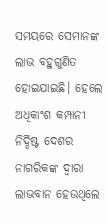ସମୟରେ ସେମାନଙ୍କ ଲାଭ ବହୁଗୁଣିତ ହୋଇଯାଇଛି। ହେଲେ ଅଧିକାଂଶ କମ୍ପାନୀ ନିର୍ଦ୍ଦିଷ୍ଟ ଦେଶର ନାଗରିକଙ୍କ ଦ୍ୱାରା ଲାଭବାନ ହେଉଥିଲେ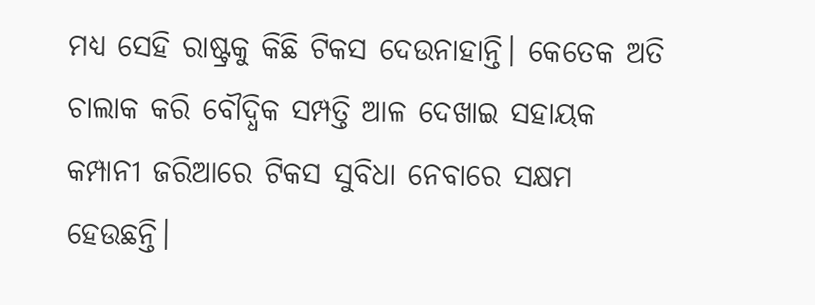ମଧ୍ୟ ସେହି ରାଷ୍ଟ୍ରକୁ କିଛି ଟିକସ ଦେଉନାହାନ୍ତି। କେତେକ ଅତି ଚାଲାକ କରି ବୌଦ୍ଧିକ ସମ୍ପତ୍ତି ଆଳ ଦେଖାଇ ସହାୟକ କମ୍ପାନୀ ଜରିଆରେ ଟିକସ ସୁବିଧା ନେବାରେ ସକ୍ଷମ ହେଉଛନ୍ତି।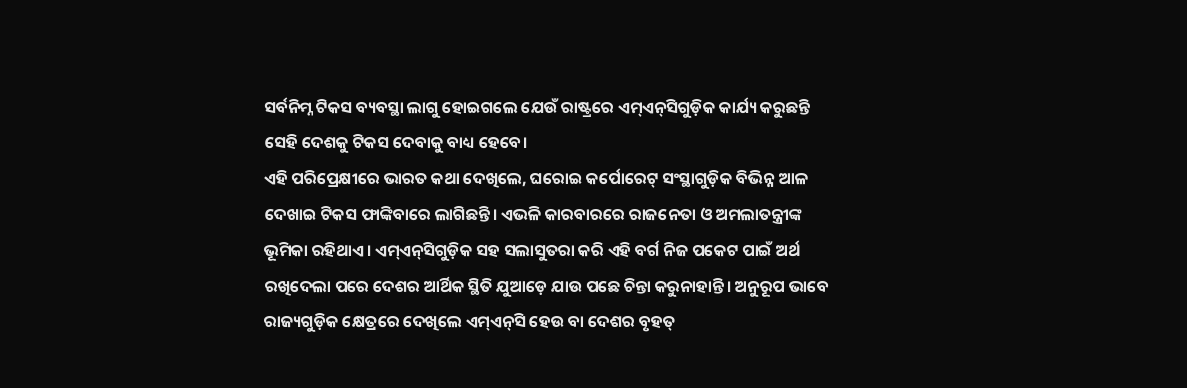ସର୍ବନିମ୍ନ ଟିକସ ବ୍ୟବସ୍ଥା ଲାଗୁ ହୋଇଗଲେ ଯେଉଁ ରାଷ୍ଟ୍ରରେ ଏମ୍‌ଏନ୍‌ସିଗୁଡ଼ିକ କାର୍ଯ୍ୟ କରୁଛନ୍ତି ସେହି ଦେଶକୁ ଟିକସ ଦେବାକୁ ବାଧ୍ୟ ହେବେ।
ଏହି ପରିପ୍ରେକ୍ଷୀରେ ଭାରତ କଥା ଦେଖିଲେ, ଘରୋଇ କର୍ପୋରେଟ୍‌ ସଂସ୍ଥାଗୁଡ଼ିକ ବିଭିନ୍ନ ଆଳ ଦେଖାଇ ଟିକସ ଫାଙ୍କିବାରେ ଲାଗିଛନ୍ତି। ଏଭଳି କାରବାରରେ ରାଜନେତା ଓ ଅମଲାତନ୍ତ୍ରୀଙ୍କ ଭୂମିକା ରହିଥାଏ। ଏମ୍‌ଏନ୍‌ସିଗୁଡ଼ିକ ସହ ସଲାସୁତରା କରି ଏହି ବର୍ଗ ନିଜ ପକେଟ ପାଇଁ ଅର୍ଥ ରଖିଦେଲା ପରେ ଦେଶର ଆର୍ଥିକ ସ୍ଥିତି ଯୁଆଡ଼େ ଯାଉ ପଛେ ଚିନ୍ତା କରୁନାହାନ୍ତି। ଅନୁରୂପ ଭାବେ ରାଜ୍ୟଗୁଡ଼ିକ କ୍ଷେତ୍ରରେ ଦେଖିଲେ ଏମ୍‌ଏନ୍‌ସି ହେଉ ବା ଦେଶର ବୃହତ୍‌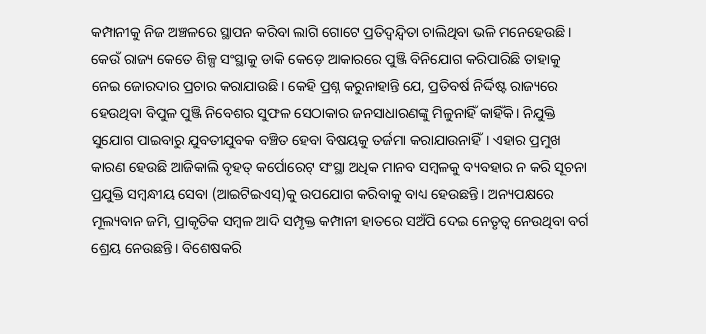କମ୍ପାନୀକୁ ନିଜ ଅଞ୍ଚଳରେ ସ୍ଥାପନ କରିବା ଲାଗି ଗୋଟେ ପ୍ରତିଦ୍ୱନ୍ଦ୍ୱିତା ଚାଲିଥିବା ଭଳି ମନେହେଉଛି। କେଉଁ ରାଜ୍ୟ କେତେ ଶିଳ୍ପ ସଂସ୍ଥାକୁ ଡାକି କେଡ଼େ ଆକାରରେ ପୁଞ୍ଜି ବିନିଯୋଗ କରିପାରିଛି ତାହାକୁ ନେଇ ଜୋରଦାର ପ୍ରଚାର କରାଯାଉଛି। କେହି ପ୍ରଶ୍ନ କରୁନାହାନ୍ତି ଯେ, ପ୍ରତିବର୍ଷ ନିର୍ଦ୍ଦିଷ୍ଟ ରାଜ୍ୟରେ ହେଉଥିବା ବିପୁଳ ପୁଞ୍ଜି ନିବେଶର ସୁଫଳ ସେଠାକାର ଜନସାଧାରଣଙ୍କୁ ମିଳୁନାହିଁ କାହିଁକି। ନିଯୁକ୍ତି ସୁଯୋଗ ପାଇବାରୁ ଯୁବତୀଯୁବକ ବଞ୍ଚିତ ହେବା ବିଷୟକୁ ତର୍ଜମା କରାଯାଉନାହିଁ। ଏହାର ପ୍ରମୁଖ କାରଣ ହେଉଛି ଆଜିକାଲି ବୃହତ୍‌ କର୍ପୋରେଟ୍‌ ସଂସ୍ଥା ଅଧିକ ମାନବ ସମ୍ବଳକୁ ବ୍ୟବହାର ନ କରି ସୂଚନା ପ୍ରଯୁକ୍ତି ସମ୍ବନ୍ଧୀୟ ସେବା (ଆଇଟିଇଏସ୍‌)କୁ ଉପଯୋଗ କରିବାକୁ ବାଧ୍ୟ ହେଉଛନ୍ତି। ଅନ୍ୟପକ୍ଷରେ ମୂଲ୍ୟବାନ ଜମି, ପ୍ରାକୃତିକ ସମ୍ବଳ ଆଦି ସମ୍ପୃକ୍ତ କମ୍ପାନୀ ହାତରେ ସଅଁପି ଦେଇ ନେତୃତ୍ୱ ନେଉଥିବା ବର୍ଗ ଶ୍ରେୟ ନେଉଛନ୍ତି। ବିଶେଷକରି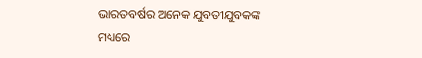ଭାରତବର୍ଷର ଅନେକ ଯୁବତୀଯୁବକଙ୍କ ମଧ୍ୟରେ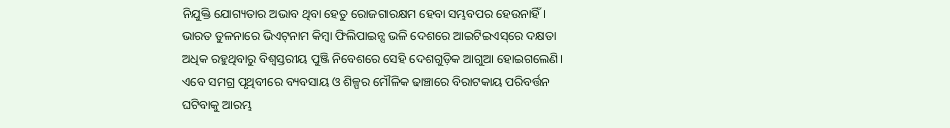ନିଯୁକ୍ତି ଯୋଗ୍ୟତାର ଅଭାବ ଥିବା ହେତୁ ରୋଜଗାରକ୍ଷମ ହେବା ସମ୍ଭବପର ହେଉନାହିଁ। ଭାରତ ତୁଳନାରେ ଭିଏଟ୍‌ନାମ କିମ୍ବା ଫିଲିପାଇନ୍ସ ଭଳି ଦେଶରେ ଆଇଟିଇଏସ୍‌ରେ ଦକ୍ଷତା ଅଧିକ ରହୁଥିବାରୁ ବିଶ୍ୱସ୍ତରୀୟ ପୁଞ୍ଜି ନିବେଶରେ ସେହି ଦେଶଗୁଡ଼ିକ ଆଗୁଆ ହୋଇଗଲେଣି। ଏବେ ସମଗ୍ର ପୃଥିବୀରେ ବ୍ୟବସାୟ ଓ ଶିଳ୍ପର ମୌଳିକ ଢାଞ୍ଚାରେ ବିରାଟକାୟ ପରିବର୍ତ୍ତନ ଘଟିବାକୁ ଆରମ୍ଭ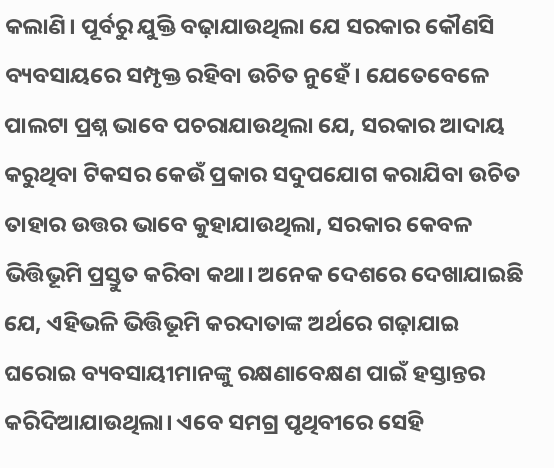କଲାଣି। ପୂର୍ବରୁ ଯୁକ୍ତି ବଢ଼ାଯାଉଥିଲା ଯେ ସରକାର କୌଣସି ବ୍ୟବସାୟରେ ସମ୍ପୃକ୍ତ ରହିବା ଉଚିତ ନୁହେଁ। ଯେତେବେଳେ ପାଲଟା ପ୍ରଶ୍ନ ଭାବେ ପଚରାଯାଉଥିଲା ଯେ, ସରକାର ଆଦାୟ କରୁଥିବା ଟିକସର କେଉଁ ପ୍ରକାର ସଦୁପଯୋଗ କରାଯିବା ଉଚିତ ତାହାର ଉତ୍ତର ଭାବେ କୁହାଯାଉଥିଲା, ସରକାର କେବଳ ଭିତ୍ତିଭୂମି ପ୍ରସ୍ତୁତ କରିବା କଥା। ଅନେକ ଦେଶରେ ଦେଖାଯାଇଛି ଯେ, ଏହିଭଳି ଭିତ୍ତିଭୂମି କରଦାତାଙ୍କ ଅର୍ଥରେ ଗଢ଼ାଯାଇ ଘରୋଇ ବ୍ୟବସାୟୀମାନଙ୍କୁ ରକ୍ଷଣାବେକ୍ଷଣ ପାଇଁ ହସ୍ତାନ୍ତର କରିଦିଆଯାଉଥିଲା। ଏବେ ସମଗ୍ର ପୃଥିବୀରେ ସେହି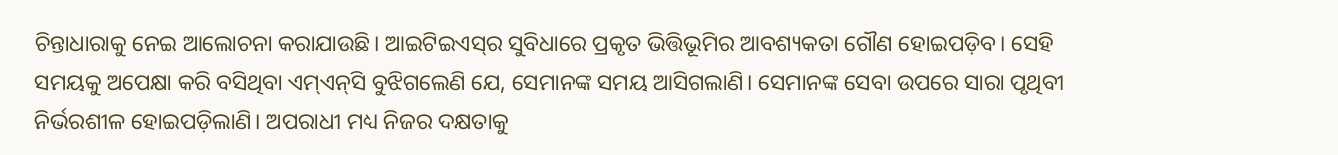ଚିନ୍ତାଧାରାକୁ ନେଇ ଆଲୋଚନା କରାଯାଉଛି। ଆଇଟିଇଏସ୍‌ର ସୁବିଧାରେ ପ୍ରକୃତ ଭିତ୍ତିଭୂମିର ଆବଶ୍ୟକତା ଗୌଣ ହୋଇପଡ଼ିବ। ସେହି ସମୟକୁ ଅପେକ୍ଷା କରି ବସିଥିବା ଏମ୍‌ଏନ୍‌ସି ବୁଝିଗଲେଣି ଯେ, ସେମାନଙ୍କ ସମୟ ଆସିଗଲାଣି। ସେମାନଙ୍କ ସେବା ଉପରେ ସାରା ପୃଥିବୀ ନିର୍ଭରଶୀଳ ହୋଇପଡ଼ିଲାଣି। ଅପରାଧୀ ମଧ୍ୟ ନିଜର ଦକ୍ଷତାକୁ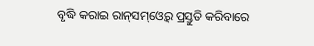ବୃଦ୍ଧି କରାଇ ରାନ୍‌ସମ୍‌ଓ୍ବେର୍‌ ପ୍ରସ୍ତୁତି କରିବାରେ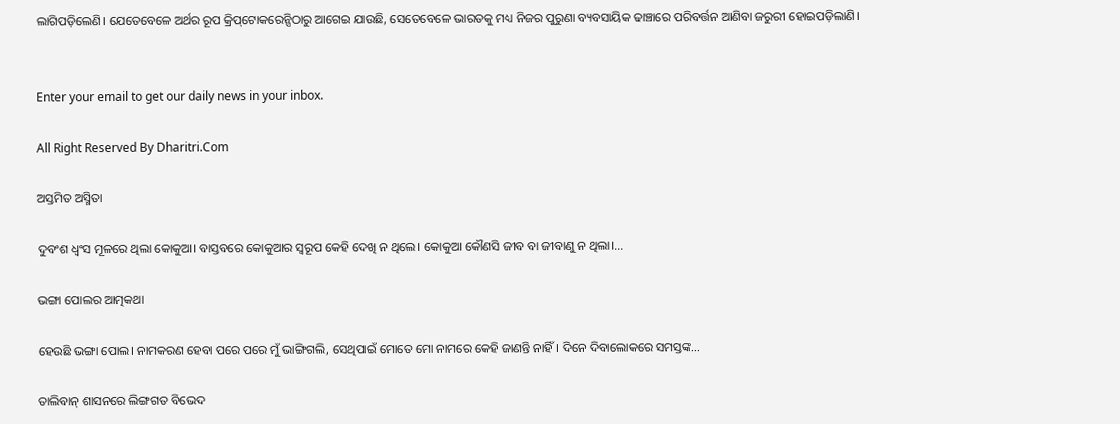ଲାଗିପଡ଼ିଲେଣି। ଯେତେବେଳେ ଅର୍ଥର ରୂପ କ୍ରିପ୍‌ଟୋକରେନ୍ସିଠାରୁ ଆଗେଇ ଯାଉଛି, ସେତେବେଳେ ଭାରତକୁ ମଧ୍ୟ ନିଜର ପୁରୁଣା ବ୍ୟବସାୟିକ ଢାଞ୍ଚାରେ ପରିବର୍ତ୍ତନ ଆଣିବା ଜରୁରୀ ହୋଇପଡ଼ିଲାଣି।


Enter your email to get our daily news in your inbox.

All Right Reserved By Dharitri.Com

ଅସ୍ତମିତ ଅସ୍ମିତା

ଦୁବଂଶ ଧ୍ବଂସ ମୂଳରେ ଥିଲା କୋକୁଆ। ବାସ୍ତବରେ କୋକୁଆର ସ୍ବରୂପ କେହି ଦେଖି ନ ଥିଲେ। କୋକୁଆ କୌଣସି ଜୀବ ବା ଜୀବାଣୁ ନ ଥିଲା।...

ଭଙ୍ଗା ପୋଲର ଆତ୍ମକଥା

ହେଉଛି ଭଙ୍ଗା ପୋଲ। ନାମକରଣ ହେବା ପରେ ପରେ ମୁଁ ଭାଙ୍ଗିଗଲି, ସେଥିପାଇଁ ମୋତେ ମୋ ନାମରେ କେହି ଜାଣନ୍ତି ନାହିଁ। ଦିନେ ଦିବାଲୋକରେ ସମସ୍ତଙ୍କ...

ତାଲିବାନ୍‌ ଶାସନରେ ଲିଙ୍ଗଗତ ବିଭେଦ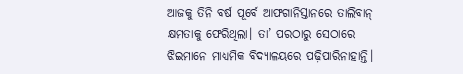ଆଜକୁ ତିନି ବର୍ଷ ପୂର୍ବେ ଆଫଗାନିସ୍ତାନରେ ତାଲିବାନ୍‌ କ୍ଷମତାକୁ ଫେରିଥିଲା। ତା’ ପରଠାରୁ ସେଠାରେ ଝିଇମାନେ ମାଧ୍ୟମିକ ବିଦ୍ୟାଳୟରେ ପଢ଼ିପାରିନାହାନ୍ତି।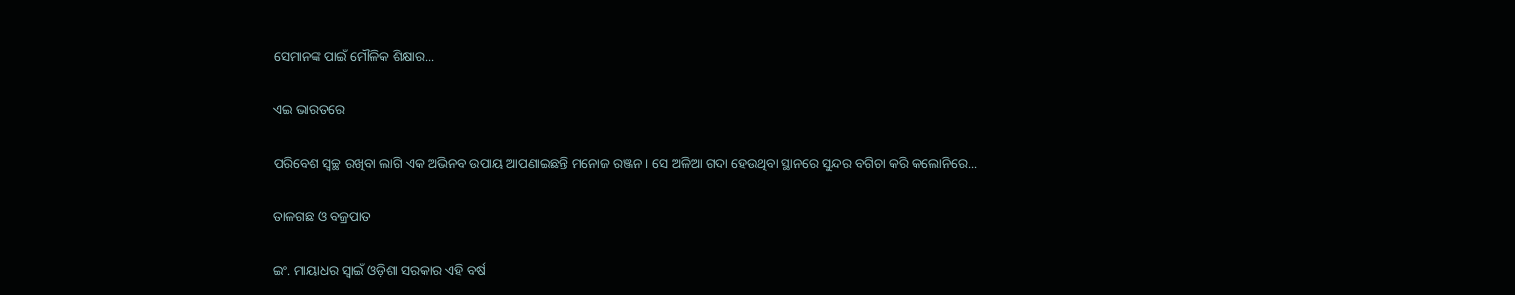ସେମାନଙ୍କ ପାଇଁ ମୌଳିକ ଶିକ୍ଷାର...

ଏଇ ଭାରତରେ

ପରିବେଶ ସ୍ବଚ୍ଛ ରଖିବା ଲାଗି ଏକ ଅଭିନବ ଉପାୟ ଆପଣାଇଛନ୍ତି ମନୋଜ ରଞ୍ଜନ। ସେ ଅଳିଆ ଗଦା ହେଉଥିବା ସ୍ଥାନରେ ସୁନ୍ଦର ବଗିଚା କରି କଲୋନିରେ...

ତାଳଗଛ ଓ ବଜ୍ରପାତ

ଇଂ. ମାୟାଧର ସ୍ବାଇଁ ଓଡ଼ିଶା ସରକାର ଏହି ବର୍ଷ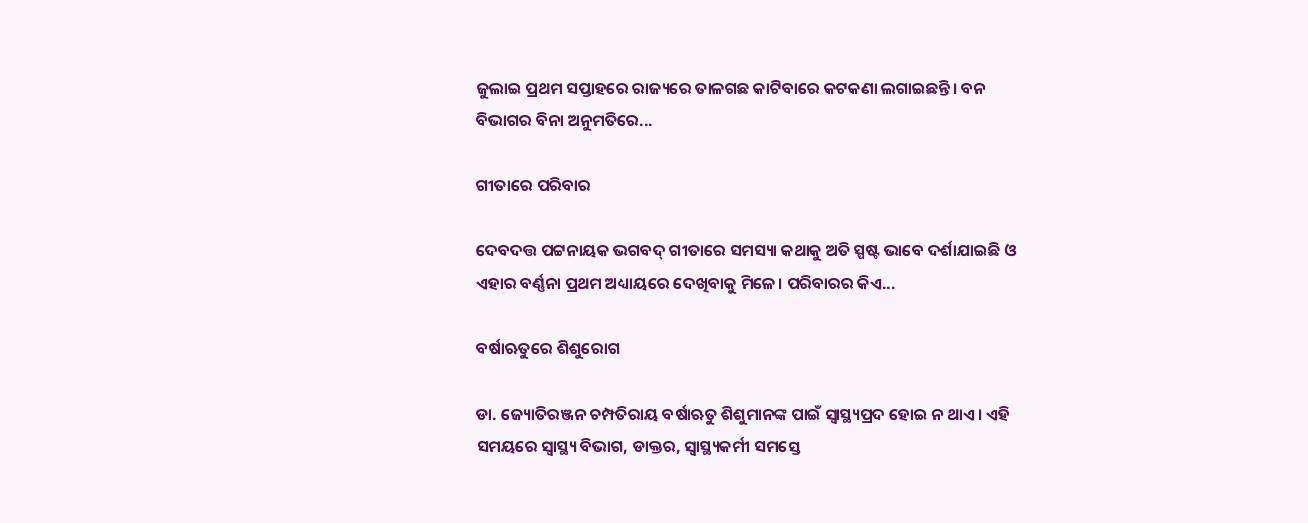ଜୁଲାଇ ପ୍ରଥମ ସପ୍ତାହରେ ରାଜ୍ୟରେ ତାଳଗଛ କାଟିବାରେ କଟକଣା ଲଗାଇଛନ୍ତି। ବନ ବିଭାଗର ବିନା ଅନୁମତିରେ...

ଗୀତାରେ ପରିବାର

ଦେବଦତ୍ତ ପଟ୍ଟନାୟକ ଭଗବଦ୍‌ ଗୀତାରେ ସମସ୍ୟା କଥାକୁ ଅତି ସ୍ପଷ୍ଟ ଭାବେ ଦର୍ଶାଯାଇଛି ଓ ଏହାର ବର୍ଣ୍ଣନା ପ୍ରଥମ ଅଧ୍ୟାୟରେ ଦେଖିବାକୁ ମିଳେ। ପରିବାରର କିଏ...

ବର୍ଷାଋତୁରେ ଶିଶୁରୋଗ

ଡା. ଜ୍ୟୋତିରଞ୍ଜନ ଚମ୍ପତିରାୟ ବର୍ଷାଋତୁ ଶିଶୁମାନଙ୍କ ପାଇଁ ସ୍ବାସ୍ଥ୍ୟପ୍ରଦ ହୋଇ ନ ଥାଏ। ଏହି ସମୟରେ ସ୍ବାସ୍ଥ୍ୟ ବିଭାଗ, ଡାକ୍ତର, ସ୍ବାସ୍ଥ୍ୟକର୍ମୀ ସମସ୍ତେ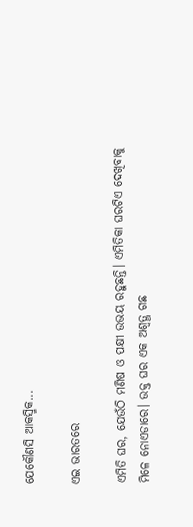ଯେକୌଣସି ଆକସ୍ମିକ...

ଏଇ ଭାରତରେ

ଏମିତି ଘର, ଯେଉଁଠି ମଣିଷ ଓ ପକ୍ଷୀ ଉଭୟ ରହୁଛନ୍ତି। ଏମିତିକା ଘରଟିଏ ଦେଖିବାକୁ ମିଳେ ନୋଏଡାରେ। ଉକ୍ତ ଘର ଏକ ଅଶ୍ୱତ୍ଥ ଗଛ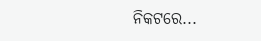ନିକଟରେ...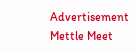Advertisement
Mettle Meet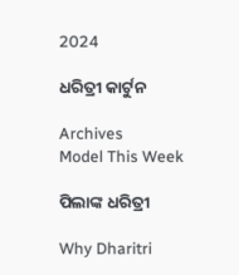2024

ଧରିତ୍ରୀ କାର୍ଟୁନ

Archives
Model This Week

ପିଲାଙ୍କ ଧରିତ୍ରୀ

Why Dharitri